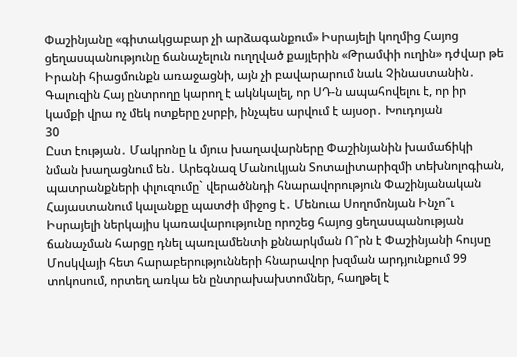Փաշինյանը «գիտակցաբար չի արձագանքում» Իսրայելի կողմից Հայոց ցեղասպանությունը ճանաչելուն ուղղված քայլերին «Թրամփի ուղին» դժվար թե Իրանի հիացմունքն առաջացնի, այն չի բավարարում նաև Չինաստանին․ Գալուզին Հայ ընտրողը կարող է ակնկալել, որ ՍԴ-ն ապահովելու է, որ իր կամքի վրա ոչ մեկ ոտքերը չսրբի, ինչպես արվում է այսօր․ Խուդոյան
30
Ըստ էության․ Մակրոնը և մյուս խաղավարները Փաշինյանին խամաճիկի նման խաղացնում են․ Արեգնազ Մանուկյան Տոտալիտարիզմի տեխնոլոգիան, պատրանքների փլուզումը` վերածննդի հնարավորություն Փաշինյանական Հայաստանում կալանքը պատժի միջոց է․ Մենուա Սողոմոնյան Ինչո՞ւ Իսրայելի ներկայիս կառավարությունը որոշեց հայոց ցեղասպանության ճանաչման հարցը դնել պառլամենտի քննարկման Ո՞րն է Փաշինյանի հույսը Մոսկվայի հետ հարաբերությունների հնարավոր խզման արդյունքում 99 տոկոսում, որտեղ առկա են ընտրախախտոմներ, հաղթել է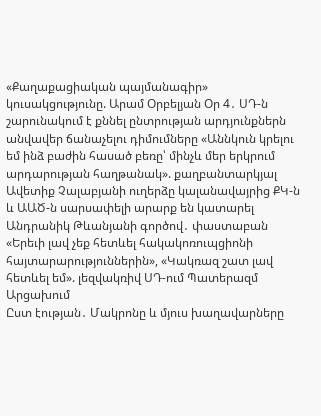«Քաղաքացիական պայմանագիր» կուսակցությունը. Արամ Օրբելյան Օր 4․ ՍԴ-ն շարունակում է քննել ընտրության արդյունքներն անվավեր ճանաչելու դիմումները «Աննկուն կրելու եմ ինձ բաժին հասած բեռը՝ մինչև մեր երկրում արդարության հաղթանակ». քաղբանտարկյալ Ավետիք Չալաբյանի ուղերձը կալանավայրից ՔԿ-ն և ԱԱԾ-ն սարսափելի արարք են կատարել Անդրանիկ Թևանյանի գործով․ փաստաբան «Երեւի լավ չեք հետևել հակակոռուպցիոնի հայտարարություններին», «Կակռազ շատ լավ հետևել եմ». լեզվակռիվ ՍԴ-ում Պատերազմ Արցախում
Ըստ էության․ Մակրոնը և մյուս խաղավարները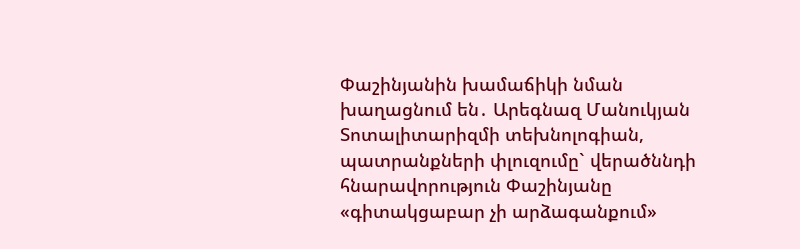Փաշինյանին խամաճիկի նման խաղացնում են․ Արեգնազ Մանուկյան Տոտալիտարիզմի տեխնոլոգիան, պատրանքների փլուզումը` վերածննդի հնարավորություն Փաշինյանը «գիտակցաբար չի արձագանքում»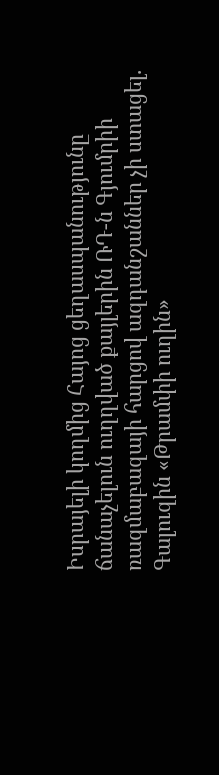Իսրայելի կողմից Հայոց ցեղասպանությունը ճանաչելուն ուղղված քայլերին ՌԴ-ն Գյումրիի ռազմաբազայի հարցով ազդանշաններ չի ստացել. Գալուզին «Թրամփի ուղին»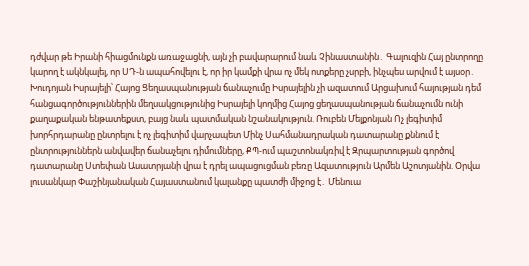դժվար թե Իրանի հիացմունքն առաջացնի, այն չի բավարարում նաև Չինաստանին․ Գալուզին Հայ ընտրողը կարող է ակնկալել, որ ՍԴ-ն ապահովելու է, որ իր կամքի վրա ոչ մեկ ոտքերը չսրբի, ինչպես արվում է այսօր․ Խուդոյան Իսրայելի՝ Հայոց Ցեղասպանության ճանաչումը Իսրայելին չի ազատում Արցախում հայության դեմ հանցագործություններին մեղսակցությունից Իսրայելի կողմից Հայոց ցեղասպանության ճանաչումն ունի քաղաքական ենթատեքստ, բայց նաև պատմական նշանակություն. Ռուբեն Մելքոնյան Ոչ լեգիտիմ խորհրդարանը ընտրելու է ոչ լեգիտիմ վարչապետ Մինչ Սահմանադրական դատարանը քննում է ընտրություններն անվավեր ճանաչելու դիմումները, ՔՊ-ում պաշտոնակռիվ է Զրպարտության գործով դատարանը Ստեփան Ասատրյանի վրա է դրել ապացուցման բեռը Ազատություն Արմեն Աշոտյանին. Օրվա լուսանկար Փաշինյանական Հայաստանում կալանքը պատժի միջոց է․ Մենուա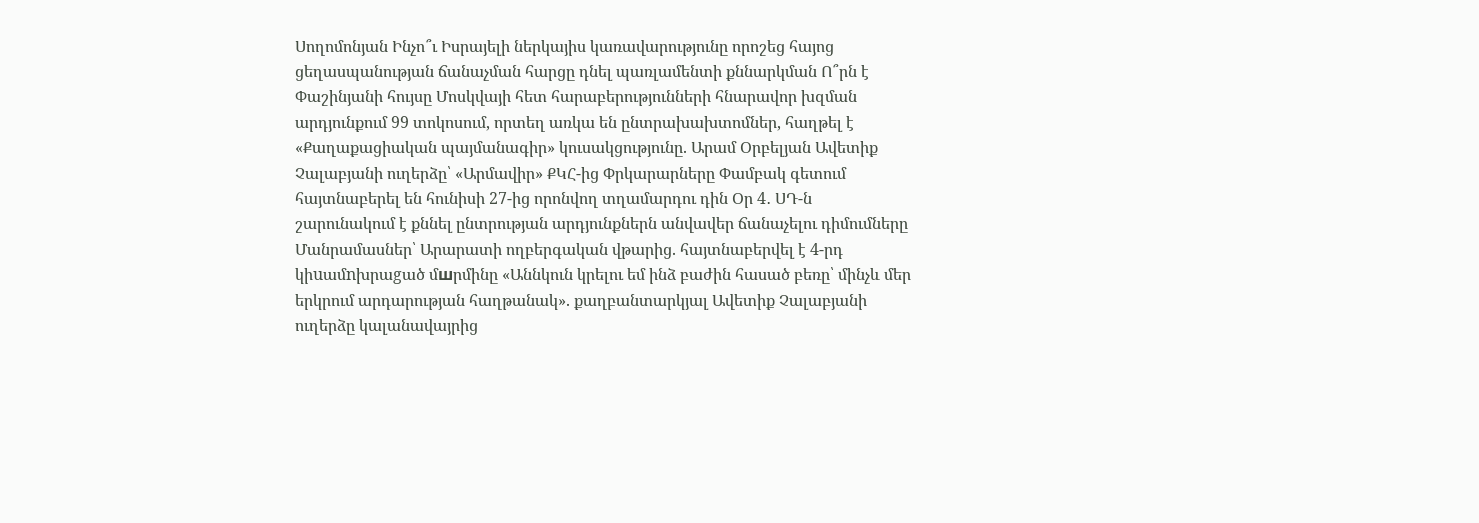Սողոմոնյան Ինչո՞ւ Իսրայելի ներկայիս կառավարությունը որոշեց հայոց ցեղասպանության ճանաչման հարցը դնել պառլամենտի քննարկման Ո՞րն է Փաշինյանի հույսը Մոսկվայի հետ հարաբերությունների հնարավոր խզման արդյունքում 99 տոկոսում, որտեղ առկա են ընտրախախտոմներ, հաղթել է «Քաղաքացիական պայմանագիր» կուսակցությունը. Արամ Օրբելյան Ավետիք Չալաբյանի ուղերձը՝ «Արմավիր» ՔԿՀ-ից Փրկարարները Փամբակ գետում հայտնաբերել են հունիսի 27-ից որոնվող տղամարդու դին Օր 4․ ՍԴ-ն շարունակում է քննել ընտրության արդյունքներն անվավեր ճանաչելու դիմումները Մանրամասներ՝ Արարատի ողբերգական վթարից. հայտնաբերվել է 4-րդ կիuամnխրաgած մшրմինը «Աննկուն կրելու եմ ինձ բաժին հասած բեռը՝ մինչև մեր երկրում արդարության հաղթանակ». քաղբանտարկյալ Ավետիք Չալաբյանի ուղերձը կալանավայրից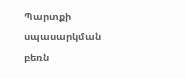Պարտքի սպասարկման բեռն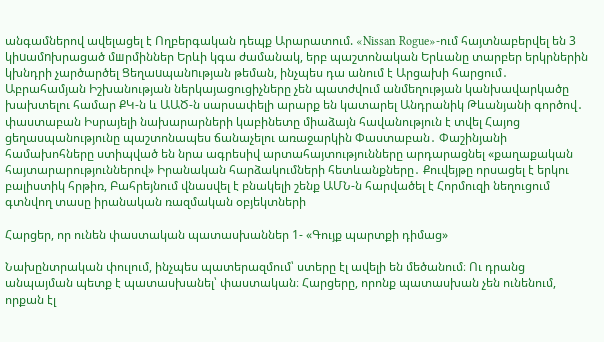անգամներով ավելացել է Ողբերգական դեպք Արարատում. «Nissan Rogue»-ում հայտնաբերվել են 3 կիuամnխրացած մшրմիններ Երևի կգա ժամանակ, երբ պաշտոնական Երևանը տարբեր երկրներին կխնդրի չարծարծել Ցեղաuպանnւթյան թեման, ինչպես դա անում է Արցախի հարցում․ Աբրահամյան Իշխանության ներկայացուցիչները չեն պատժվում անմեղության կանխավարկածը խախտելու համար ՔԿ-ն և ԱԱԾ-ն սարսափելի արարք են կատարել Անդրանիկ Թևանյանի գործով․ փաստաբան Իսրայելի նախարարների կաբինետը միաձայն հավանություն է տվել Հայոց ցեղասպանությունը պաշտոնապես ճանաչելու առաջարկին Փաստաբան․ Փաշինյանի համախոհները ստիպված են նրա ագրեսիվ արտահայտությունները արդարացնել «քաղաքական հայտարարություններով» Իրանական հարձակումների հետևանքները․ Քուվեյթը որսացել է երկու բալիստիկ հրթիռ, Բահրեյնում վնասվել է բնակելի շենք ԱՄՆ-ն հարվածել է Հորմուզի նեղուցում գտնվող տասը իրանական ռազմական օբյեկտների

Հարցեր, որ ունեն փաստական պատասխաններ 1- «Գույք պարտքի դիմաց»

Նախընտրական փուլում, ինչպես պատերազմում՝ ստերը էլ ավելի են մեծանում։ Ու դրանց անպայման պետք է պատասխանել՝ փաստական։ Հարցերը, որոնք պատասխան չեն ունենում, որքան էլ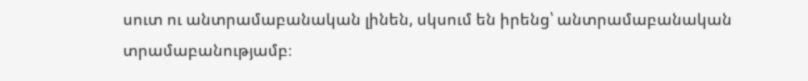սուտ ու անտրամաբանական լինեն, սկսում են իրենց՝ անտրամաբանական տրամաբանությամբ։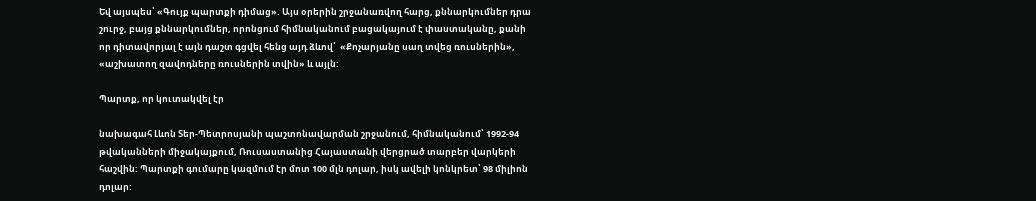Եվ այսպես՝ «Գույք պարտքի դիմաց». Այս օրերին շրջանառվող հարց, քննարկումներ դրա շուրջ, բայց քննարկումներ, որոնցում հիմնականում բացակայում է փաստականը, քանի որ դիտավորյալ է այն դաշտ գցվել հենց այդ ձևով՝  «Քոչարյանը սաղ տվեց ռուսներին», «աշխատող զավոդները ռուսներին տվին» և այլն:

Պարտք, որ կուտակվել էր

նախագահ Լևոն Տեր-Պետրոսյանի պաշտոնավարման շրջանում, հիմնականում՝ 1992-94 թվականների միջակայքում, Ռուսաստանից Հայաստանի վերցրած տարբեր վարկերի հաշվին: Պարտքի գումարը կազմում էր մոտ 100 մլն դոլար, իսկ ավելի կոնկրետ՝ 98 միլիոն դոլար: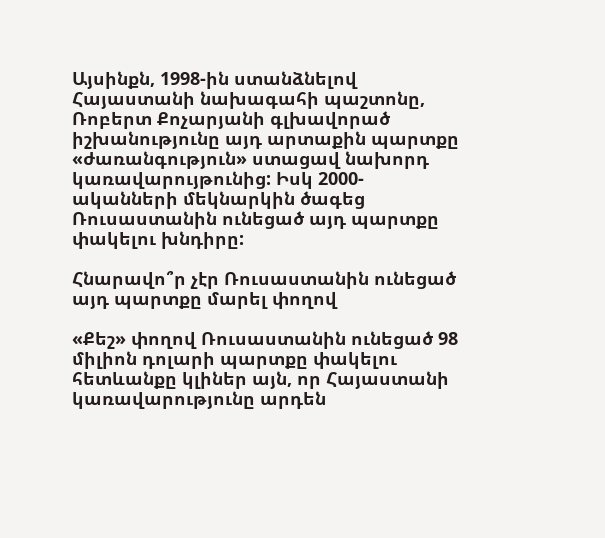Այսինքն, 1998-ին ստանձնելով Հայաստանի նախագահի պաշտոնը, Ռոբերտ Քոչարյանի գլխավորած իշխանությունը այդ արտաքին պարտքը «ժառանգություն» ստացավ նախորդ կառավարույթունից: Իսկ 2000-ականների մեկնարկին ծագեց Ռուսաստանին ունեցած այդ պարտքը փակելու խնդիրը:

Հնարավո՞ր չէր Ռուսաստանին ունեցած այդ պարտքը մարել փողով

«Քեշ» փողով Ռուսաստանին ունեցած 98 միլիոն դոլարի պարտքը փակելու հետևանքը կլիներ այն, որ Հայաստանի կառավարությունը արդեն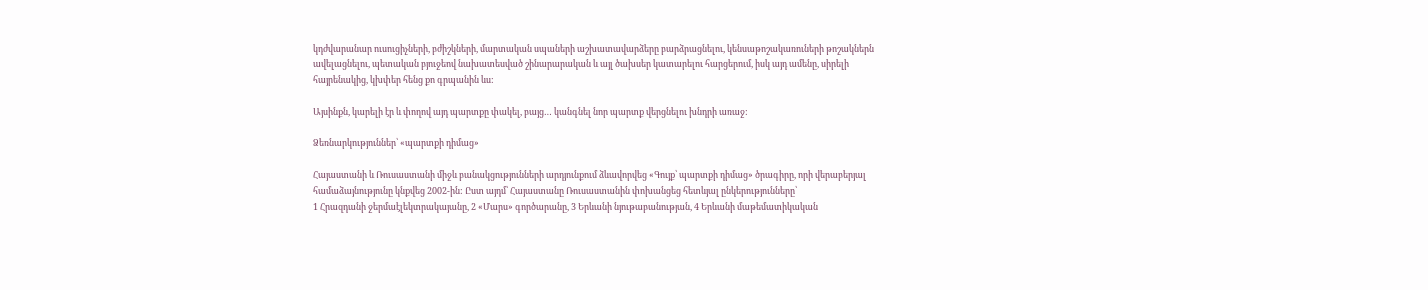կդժվարանար ուսուցիչների, բժիշկների, մարտական սպաների աշխատավարձերը բարձրացնելու, կենսաթոշակառուների թոշակներն ավելացնելու, պետական բյուջեով նախատեսված շինարարական և այլ ծախսեր կատարելու հարցերում, իսկ այդ ամենը, սիրելի հայրենակից, կխփեր հենց քո գրպանին ևս:

Այսինքն, կարելի էր և փողով այդ պարտքը փակել, բայց… կանգնել նոր պարտք վերցնելու խնդրի առաջ:

Ձեռնարկություններ՝ «պարտքի դիմաց»

Հայաստանի և Ռուսաստանի միջև բանակցությունների արդյունքում ձևավորվեց «Գույք՝ պարտքի դիմաց» ծրագիրը, որի վերաբերյալ համաձայնությունը կնքվեց 2002-ին: Ըստ այդմ՝ Հայաստանը Ռուսաստանին փոխանցեց հետևյալ ընկերությունները՝
1 Հրազդանի ջերմաէլեկտրակայանը, 2 «Մարս» գործարանը, 3 Երևանի նյութաբանության, 4 Երևանի մաթեմատիկական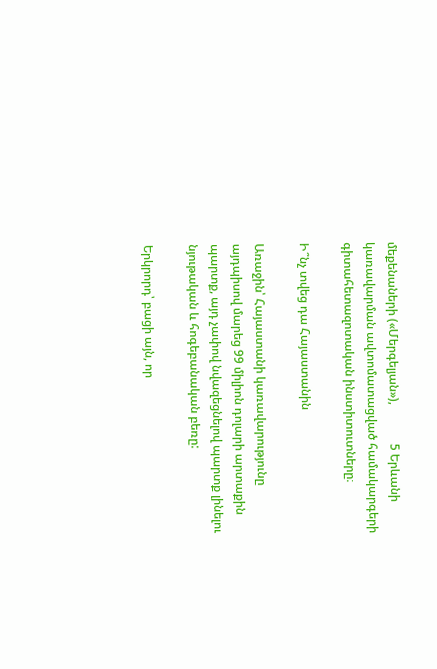մեքենաների («Մերգելյան»),             5 Երևանի կառավարման ավտոմատացված համակարգերի գիտահետազոտական ինստիտուտները։

Ի՞նչ տվեց դա Հայաստանին

Առաջին՝ Հայաստանի կառավարությունը այդպիսով մարեց 99 միլիոն դոլարի արտաքին պարտք, այդ չափով նվազեցնելով պարտք լինելու նյութական և հոգեբանական բեռը:

Երկրորդ՝ բացի այն, որ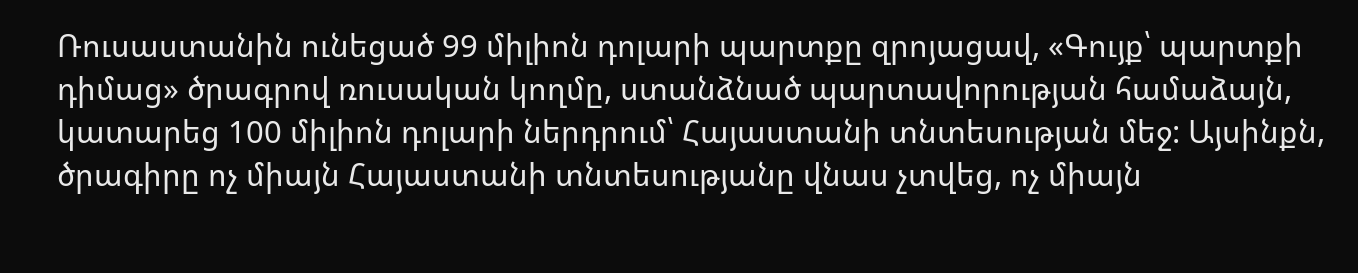Ռուսաստանին ունեցած 99 միլիոն դոլարի պարտքը զրոյացավ, «Գույք՝ պարտքի դիմաց» ծրագրով ռուսական կողմը, ստանձնած պարտավորության համաձայն, կատարեց 100 միլիոն դոլարի ներդրում՝ Հայաստանի տնտեսության մեջ: Այսինքն, ծրագիրը ոչ միայն Հայաստանի տնտեսությանը վնաս չտվեց, ոչ միայն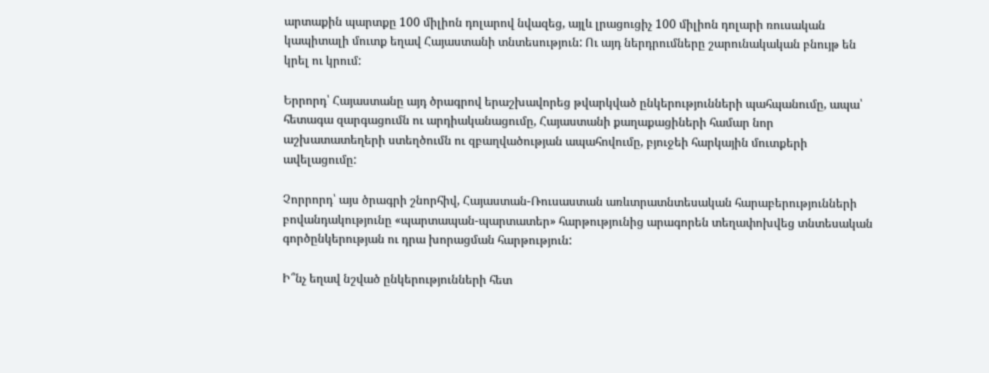արտաքին պարտքը 100 միլիոն դոլարով նվազեց, այլև լրացուցիչ 100 միլիոն դոլարի ռուսական կապիտալի մուտք եղավ Հայաստանի տնտեսություն: Ու այդ ներդրումները շարունակական բնույթ են կրել ու կրում:

Երրորդ՝ Հայաստանը այդ ծրագրով երաշխավորեց թվարկված ընկերությունների պահպանումը, ապա՝ հետագա զարգացումն ու արդիականացումը, Հայաստանի քաղաքացիների համար նոր աշխատատեղերի ստեղծումն ու զբաղվածության ապահովումը, բյուջեի հարկային մուտքերի ավելացումը:

Չորրորդ՝ այս ծրագրի շնորհիվ, Հայաստան-Ռուսաստան առևտրատնտեսական հարաբերությունների բովանդակությունը «պարտապան-պարտատեր» հարթությունից արագորեն տեղափոխվեց տնտեսական գործընկերության ու դրա խորացման հարթություն:

Ի՞նչ եղավ նշված ընկերությունների հետ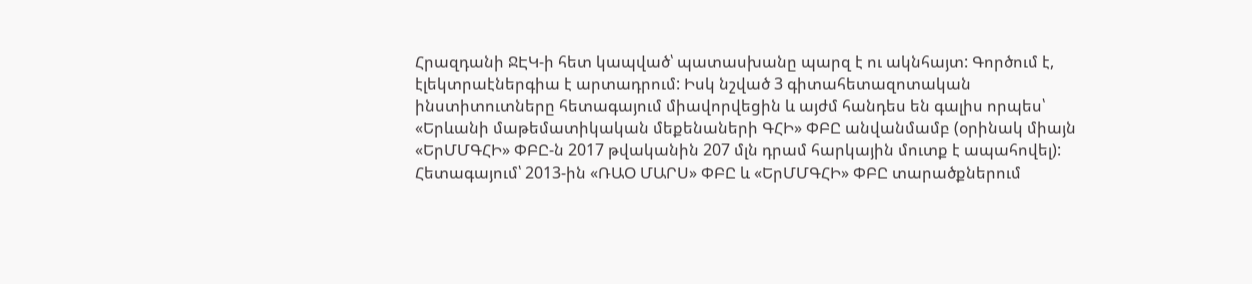Հրազդանի ՋԷԿ-ի հետ կապված՝ պատասխանը պարզ է ու ակնհայտ: Գործում է, էլեկտրաէներգիա է արտադրում: Իսկ նշված 3 գիտահետազոտական ինստիտուտները հետագայում միավորվեցին և այժմ հանդես են գալիս որպես՝ «Երևանի մաթեմատիկական մեքենաների ԳՀԻ» ՓԲԸ անվանմամբ (օրինակ միայն «ԵրՄՄԳՀԻ» ՓԲԸ-ն 2017 թվականին 207 մլն դրամ հարկային մուտք է ապահովել):
Հետագայում՝ 2013-ին «ՌԱՕ ՄԱՐՍ» ՓԲԸ և «ԵրՄՄԳՀԻ» ՓԲԸ տարածքներում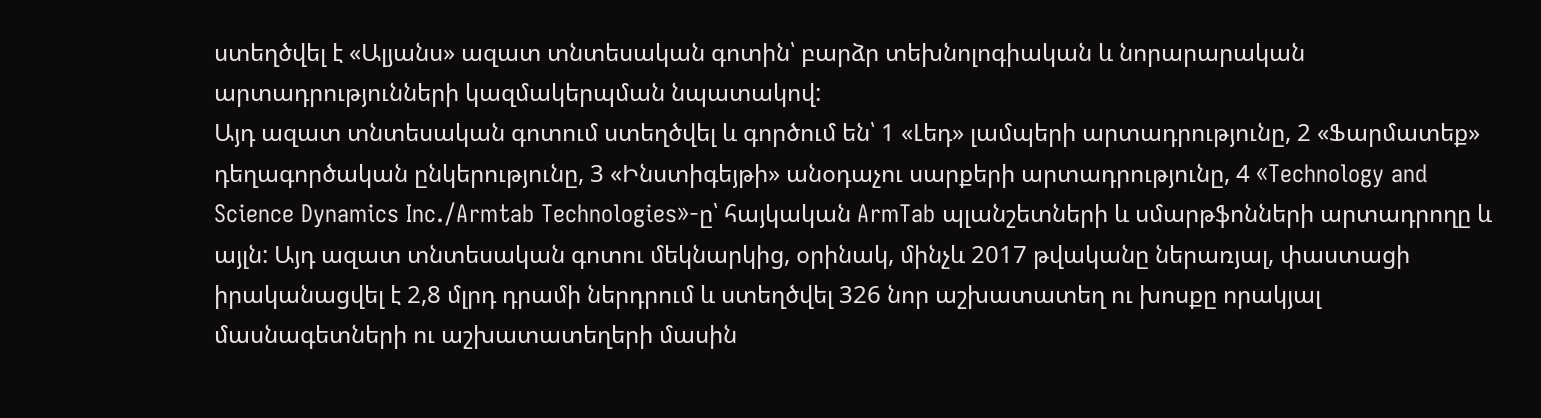ստեղծվել է «Ալյանս» ազատ տնտեսական գոտին՝ բարձր տեխնոլոգիական և նորարարական արտադրությունների կազմակերպման նպատակով:
Այդ ազատ տնտեսական գոտում ստեղծվել և գործում են՝ 1 «Լեդ» լամպերի արտադրությունը, 2 «Ֆարմատեք» դեղագործական ընկերությունը, 3 «Ինստիգեյթի» անօդաչու սարքերի արտադրությունը, 4 «Technology and Science Dynamics Inc./Armtab Technologies»-ը՝ հայկական ArmTab պլանշետների և սմարթֆոնների արտադրողը և այլն: Այդ ազատ տնտեսական գոտու մեկնարկից, օրինակ, մինչև 2017 թվականը ներառյալ, փաստացի իրականացվել է 2,8 մլրդ դրամի ներդրում և ստեղծվել 326 նոր աշխատատեղ ու խոսքը որակյալ մասնագետների ու աշխատատեղերի մասին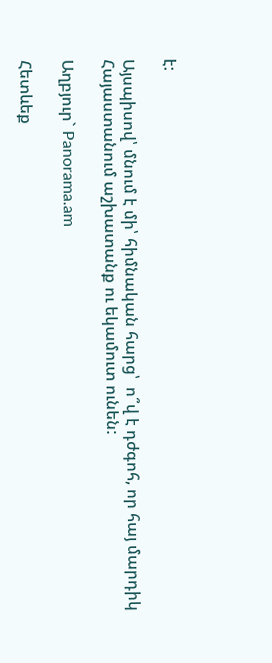է:

Այսպիսով՝ մնում է մի՝ հիմնական հարց՝  ո՞վ է դժգոհ, որ հայ մարդիկ Հայաստանում աշխատանք ու եկամուտ ունեն:

Աղբյուր` Panorama.am

Հետևեք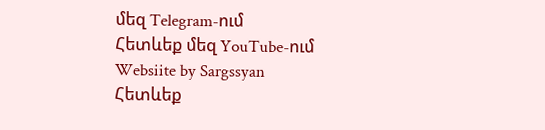մեզ Telegram-ում
Հետևեք մեզ YouTube-ում
Websiite by Sargssyan
Հետևեք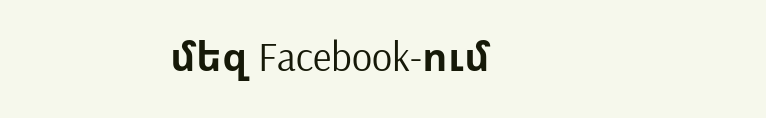մեզ Facebook-ում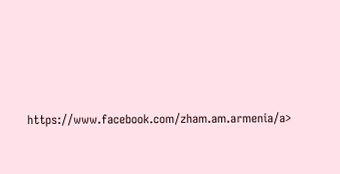https://www.facebook.com/zham.am.armenia/a>